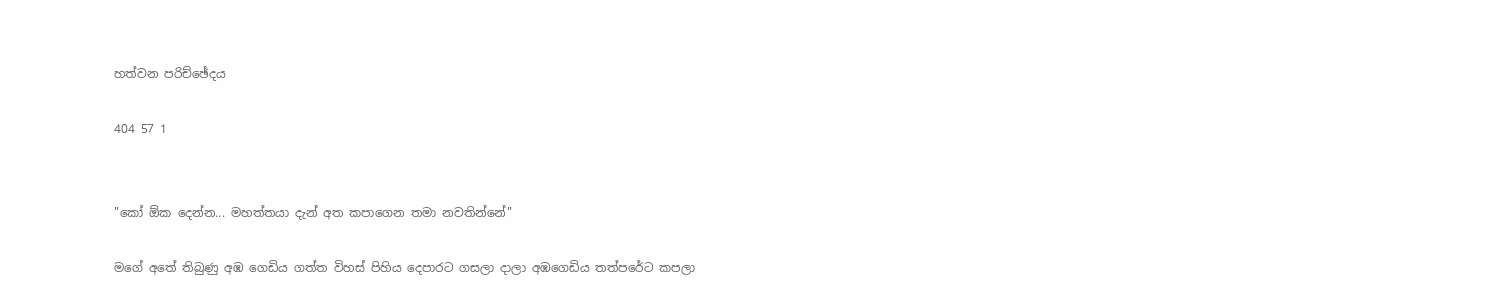හත්වන පරිච්ඡේදය

404 57 1


"කෝ ඕක දෙන්න... මහත්තයා දැන් අත කපාගෙන තමා නවතින්නේ"

මගේ අතේ තිබුණු අඹ ගෙඩිය ගත්ත විහස් පිහිය දෙපාරට ගසලා දාලා අඹගෙඩිය තත්පරේට කපලා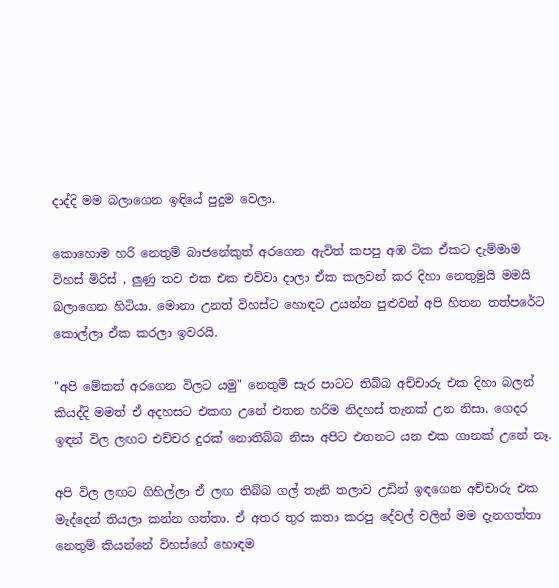දාද්දි මම බලාගෙන ඉඳියේ පුදුම වෙලා.

කොහොම හරි නෙතුම් බාජනේකුත් අරගෙන ඇවිත් කපපු අඹ ටික ඒකට දැම්මාම විහස් මිරිස් , ලුණු තව එක එක එව්වා දාලා ඒක කලවන් කර දිහා නෙතුමුයි මමයි බලාගෙන හිටියා. මොනා උනත් විහස්ට හොඳට උයන්න පුළුවන් අපි හිතන තත්පරේට කොල්ලා ඒක කරලා ඉවරයි.

"අපි මේකත් අරගෙන විලට යමු" නෙතුම් සැර පාටට තිබ්බ අච්චාරු එක දිහා බලන් කියද්දි මමත් ඒ අදහසට එකඟ උනේ එතන හරිම නිදහස් තැනක් උන නිසා. ගෙදර ඉඳන් විල ලඟට එච්චර දුරක් නොතිබ්බ නිසා අපිට එතනට යන එක ගානක් උනේ නෑ.

අපි විල ලඟට ගිහිල්ලා ඒ ලඟ තිබ්බ ගල් තැනි තලාව උඩින් ඉඳගෙන අච්චාරු එක මැද්දෙන් තියලා කන්න ගත්තා. ඒ අතර තුර කතා කරපු දේවල් වලින් මම දැනගත්තා නෙතුම් කියන්නේ විහස්ගේ හොඳම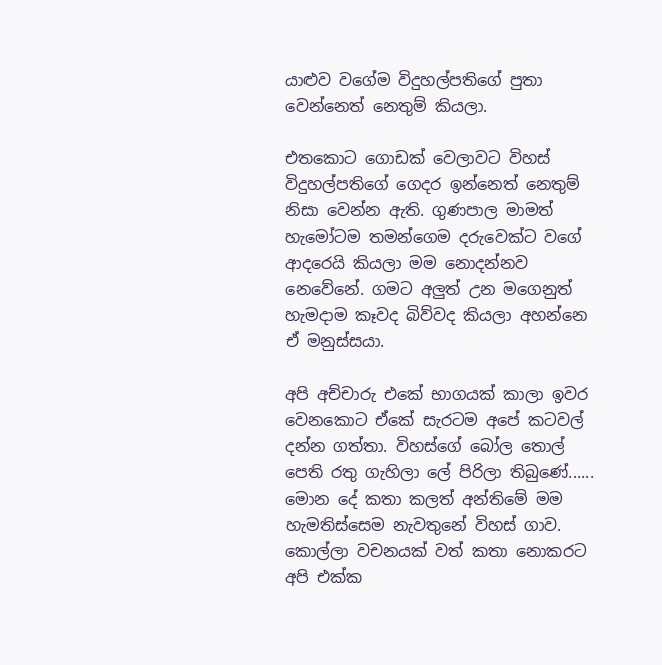යාළුව වගේම විදුහල්පතිගේ පුතා වෙන්නෙත් නෙතුම් කියලා.

එතකොට ගොඩක් වෙලාවට විහස් විදුහල්පතිගේ ගෙදර ඉන්නෙත් නෙතුම් නිසා වෙන්න ඇති. ගුණපාල මාමත් හැමෝටම තමන්ගෙම දරුවෙක්ට වගේ ආදරෙයි කියලා මම නොදන්නව නෙවේනේ. ගමට අලුත් උන මගෙනුත් හැමදාම කෑවද බිව්වද කියලා අහන්නෙ ඒ මනුස්සයා.

අපි අච්චාරු එකේ භාගයක් කාලා ඉවර වෙනකොට ඒකේ සැරටම අපේ කටවල් දන්න ගත්තා. විහස්ගේ බෝල තොල් පෙති රතු ගැහිලා ලේ පිරිලා තිබුණේ...... මොන දේ කතා කලත් අන්තිමේ මම හැමතිස්සෙම නැවතුනේ විහස් ගාව. කොල්ලා වචනයක් වත් කතා නොකරට අපි එක්ක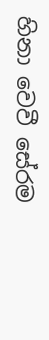හිනා වෙවී සේරම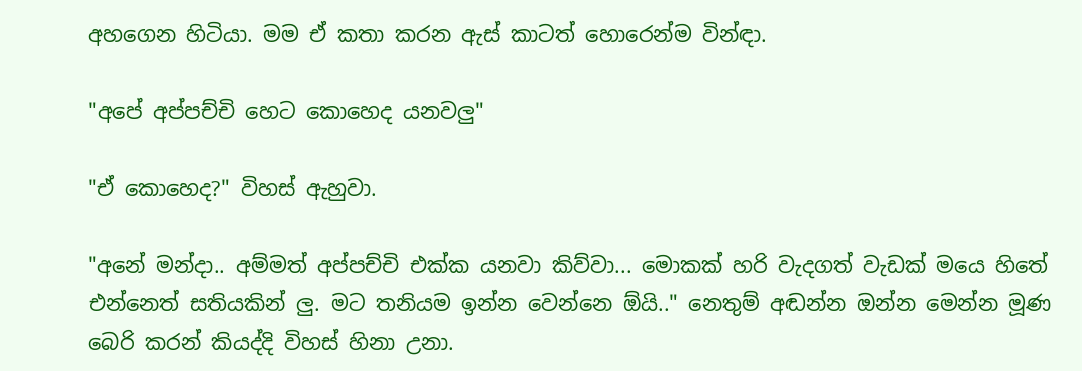අහගෙන හිටියා. මම ඒ කතා කරන ඇස් කාටත් හොරෙන්ම වින්ඳා.

"අපේ අප්පච්චි හෙට කොහෙද යනවලු"

"ඒ කොහෙද?" විහස් ඇහුවා.

"අනේ මන්දා.. අම්මත් අප්පච්චි එක්ක යනවා කිව්වා... මොකක් හරි වැදගත් වැඩක් මයෙ හිතේ එන්නෙත් සතියකින් ලු. මට තනියම ඉන්න වෙන්නෙ ඕයි.." නෙතුම් අඬන්න ඔන්න මෙන්න මූණ බෙරි කරන් කියද්දි විහස් හිනා උනා.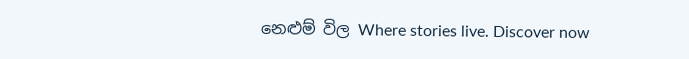නෙළුම් විල Where stories live. Discover now